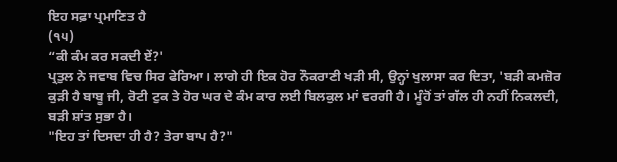ਇਹ ਸਫ਼ਾ ਪ੍ਰਮਾਣਿਤ ਹੈ
(੧੫)
“ਕੀ ਕੰਮ ਕਰ ਸਕਦੀ ਏਂ?'
ਪ੍ਰਤੁਲ ਨੇ ਜਵਾਬ ਵਿਚ ਸਿਰ ਫੇਰਿਆ। ਲਾਗੇ ਹੀ ਇਕ ਹੋਰ ਨੌਕਰਾਣੀ ਖੜੀ ਸੀ, ਉਨ੍ਹਾਂ ਖੁਲਾਸਾ ਕਰ ਦਿਤਾ, 'ਬੜੀ ਕਮਜ਼ੋਰ ਕੁੜੀ ਹੈ ਬਾਬੂ ਜੀ, ਰੋਟੀ ਟੁਕ ਤੇ ਹੋਰ ਘਰ ਦੇ ਕੰਮ ਕਾਰ ਲਈ ਬਿਲਕੁਲ ਮਾਂ ਵਰਗੀ ਹੈ। ਮੂੰਹੋਂ ਤਾਂ ਗੱਲ ਹੀ ਨਹੀਂ ਨਿਕਲਦੀ, ਬੜੀ ਸ਼ਾਂਤ ਸੁਭਾ ਹੈ।
"ਇਹ ਤਾਂ ਦਿਸਦਾ ਹੀ ਹੈ? ਤੇਰਾ ਬਾਪ ਹੈ?"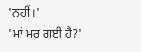'ਨਹੀਂ।'
'ਮਾਂ ਮਰ ਗਈ ਹੈ?'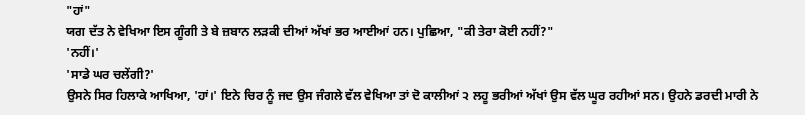"ਹਾਂ"
ਯਗ ਦੱਤ ਨੇ ਵੇਖਿਆ ਇਸ ਗੂੰਗੀ ਤੇ ਬੇ ਜ਼ਬਾਨ ਲੜਕੀ ਦੀਆਂ ਅੱਖਾਂ ਭਰ ਆਈਆਂ ਹਨ। ਪੁਛਿਆ, "ਕੀ ਤੇਰਾ ਕੋਈ ਨਹੀਂ?"
'ਨਹੀਂ।'
'ਸਾਡੇ ਘਰ ਚਲੇਂਗੀ?'
ਉਸਨੇ ਸਿਰ ਹਿਲਾਕੇ ਆਖਿਆ, 'ਹਾਂ।' ਇਨੇ ਚਿਰ ਨੂੰ ਜਦ ਉਸ ਜੰਗਲੇ ਵੱਲ ਵੇਖਿਆ ਤਾਂ ਦੋ ਕਾਲੀਆਂ ੨ ਲਹੂ ਭਰੀਆਂ ਅੱਖਾਂ ਉਸ ਵੱਲ ਘੂਰ ਰਹੀਆਂ ਸਨ। ਉਹਨੇ ਡਰਦੀ ਮਾਰੀ ਨੇ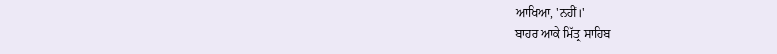ਆਖਿਆ, 'ਨਹੀਂ।'
ਬਾਹਰ ਆਕੇ ਮਿੱਤ੍ਰ ਸਾਹਿਬ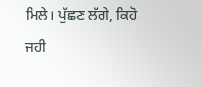ਮਿਲੇ। ਪੁੱਛਣ ਲੱਗੇ, ਕਿਹੋ ਜਹੀ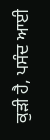ਕੁੜੀ ਹੈ, ਪਸੰਦ ਆਈ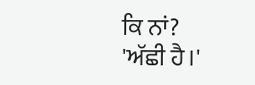ਕਿ ਨਾਂ?
'ਅੱਛੀ ਹੈ।'